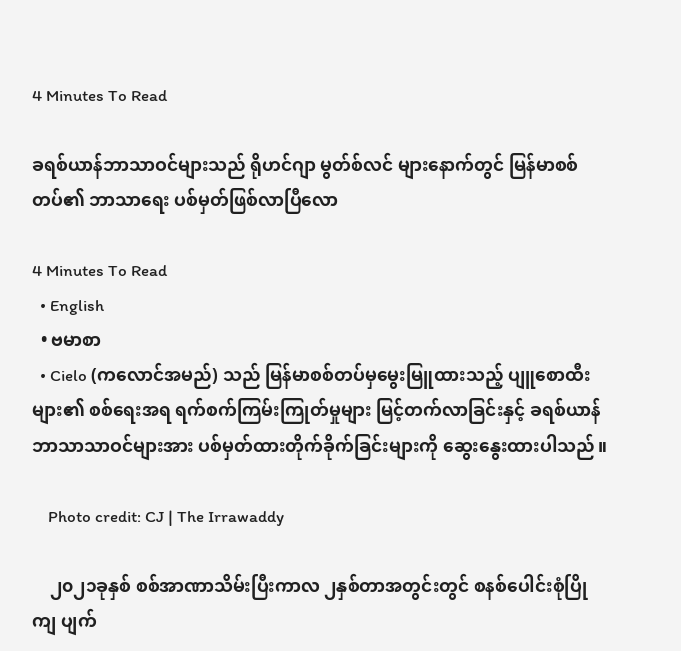4 Minutes To Read

ခရစ်ယာန်ဘာသာဝင်များသည် ရိုဟင်ဂျာ မွတ်စ်လင် များနောက်တွင် မြန်မာစစ်တပ်၏ ဘာသာရေး ပစ်မှတ်ဖြစ်လာပြီလော

4 Minutes To Read
  • English
  • ဗမာစာ
  • Cielo (ကလောင်အမည်) သည် မြန်မာစစ်တပ်မှမွေးမြူထားသည့် ပျူစောထီးများ၏ စစ်ရေးအရ ရက်စက်ကြမ်းကြုတ်မှုများ မြင့်တက်လာခြင်းနှင့် ခရစ်ယာန်ဘာသာသာဝင်များအား ပစ်မှတ်ထားတိုက်ခိုက်ခြင်းများကို ဆွေးနွေးထားပါသည်။

    Photo credit: CJ | The Irrawaddy

    ၂၀၂၁ခုနှစ် စစ်အာဏာသိမ်းပြီးကာလ ၂နှစ်တာအတွင်းတွင် စနစ်ပေါင်းစုံပြိုကျ ပျက်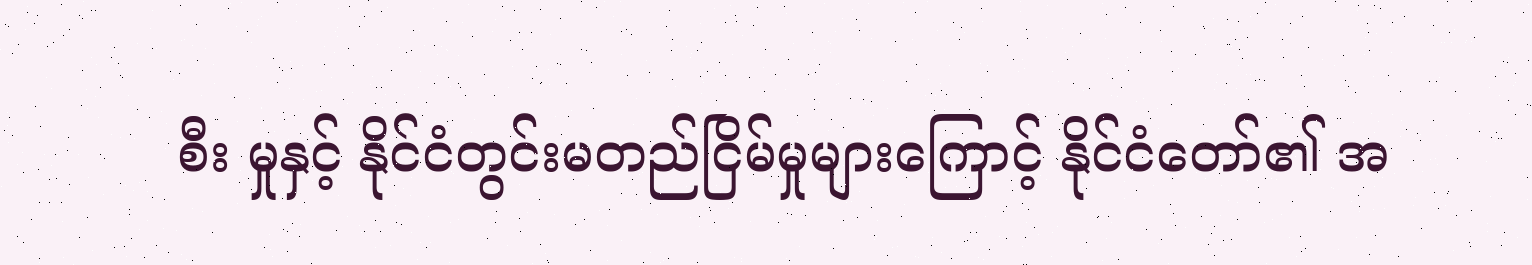စီး မှုနှင့် နိုင်ငံတွင်းမတည်ငြိမ်မှုများကြောင့် နိုင်ငံတော်၏ အ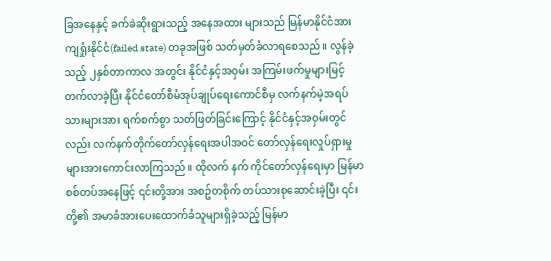ခြအနေနှင့် ခက်ခဲဆိုးရွားသည့် အနေအထား များသည် မြန်မာနိုင်ငံအား ကျရှုံးနိုင်ငံ(failed state) တခုအဖြစ် သတ်မှတ်ခံလာရစေသည်။ လွန်ခဲ့သည့် ၂နှစ်တာကာလ အတွင်း နိုင်ငံနှင့်အဝှမ်း အကြမ်းဖက်မှုများမြင့်တက်လာခဲ့ပြီး နိုင်ငံတော်စီမံအုပ်ချုပ်ရေးကောင်စီမှ လက်နက်မဲ့အရပ်သားများအား ရက်စက်စွာ သတ်ဖြတ်ခြင်းကြောင့် နိုင်ငံနှင့်အဝှမ်းတွင်လည်း လက်နက်တိုက်တော်လှန်ရေးအပါအဝင် တော်လှန်ရေးလှုပ်ရှားမှုများအားကောင်းလာကြသည်။ ထိုလက် နက် ကိုင်တော်လှန်ရေးမှာ မြန်မာစစ်တပ်အနေဖြင့် ၎င်းတို့အား အစဥ်တစိုက် တပ်သားစုဆောင်းခဲ့ပြီး ၎င်းတို့၏ အမာခံအားပေးထောက်ခံသူများရှိခဲ့သည့် မြန်မာ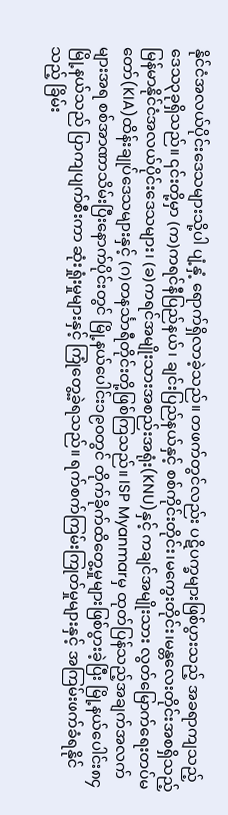နိုင်ငံအလယ်ပိုင်းဒေသများသို့ပါ ပျံ့နှံ့ ရောက်ရှိလာခဲ့သည်။ တဖက်တွင်လည်း ပဋိပက္ခများဖြစ်ပွားသည့် အခရာကျသည့် ဒေသ၃ခုရှိသည်။ ၎င်းတို့မှာ (က)ကရင်နီပြည်နယ်၊ ချင်းပြည်နယ်နှင့် စစ်ကိုင်းတိုင်း၊မကွေးတိုင်း၊မန္တလေးတိုင်းအစရှိသည့် မြန်မာနိုင်ငံအလယ်ပိုင်းဒေသများ၊ (ခ)ကရင်အမျိုးသားအစည်းအရုံး(KNU)နှင့် ကချင်အမျိုးသား လွတ်မြောက်ရေးတပ်မတော်(KIA)ထိန်းချုပ်ဒေသများနှင့် (ဂ)တနင်္သာရီတိုင်းတို့ဖြစ်ကြသည်။ ISP Myanmarမှ ထုတ်ပြန်သည့်အချက်အလက်များအရ စစ်အာဏာသိမ်းပြီးနောက်ပိုင်းတွင် မြို့နယ်ပေါင်း၁၉၀တွင် တိုက်ခိုက်ထိတွေ့မှုများဖြစ်ပွားခဲ့ပြီး မြို့နယ်ပေါင်း၈၄မြို့နယ်သည် ပြာကျပျက်စီးကာ ဆုံးရှုံးမှုများနှင့် ကြုံတွေ့ခဲ့ရသည်။ ရက်စက်ကြမ်းကြုတ်မှုများနှင့် အကြမ်းဖက်ခံရနိုင်သည့် ခြိမ်း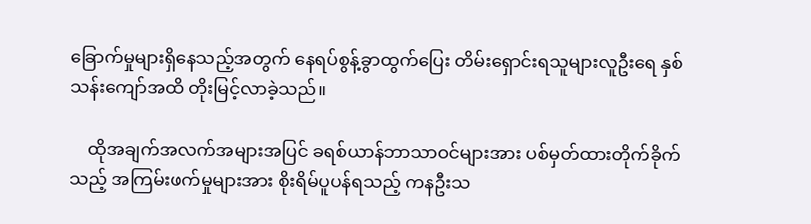ခြောက်မှုများရှိနေသည့်အတွက် နေရပ်စွန့်ခွာထွက်ပြေး တိမ်းရှောင်းရသူများလူဦးရေ နှစ်သန်းကျော်အထိ တိုးမြင့်လာခဲ့သည်။

    ထိုအချက်အလက်အများအပြင် ခရစ်ယာန်ဘာသာဝင်များအား ပစ်မှတ်ထားတိုက်ခိုက်သည့် အကြမ်းဖက်မှုများအား စိုးရိမ်ပူပန်ရသည့် ကနဦးသ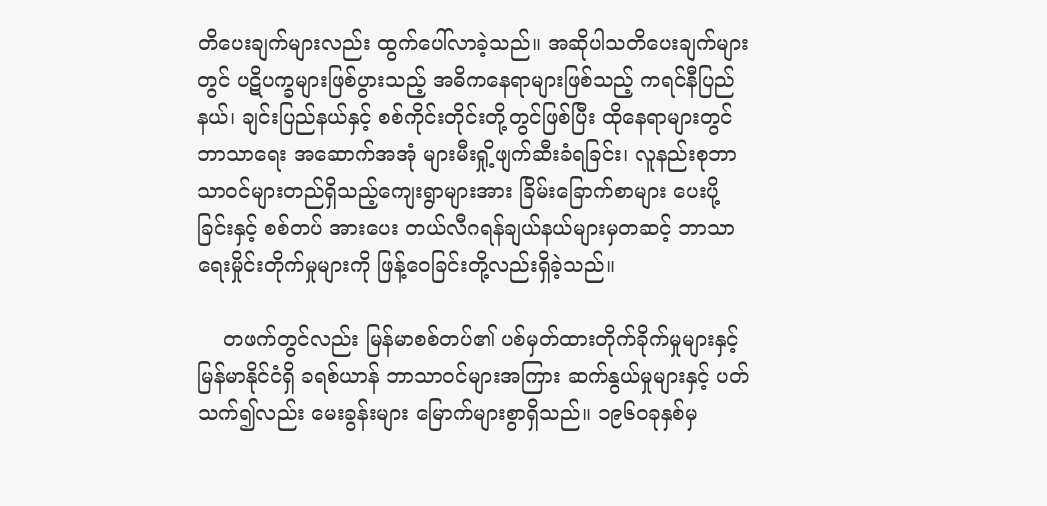တိပေးချက်များလည်း ထွက်ပေါ်လာခဲ့သည်။ အဆိုပါသတိပေးချက်များတွင် ပဋိပက္ခများဖြစ်ပွားသည့် အဓိကနေရာများဖြစ်သည့် ကရင်နီပြည်နယ်၊ ချင်းပြည်နယ်နှင့် စစ်ကိုင်းတိုင်းတို့တွင်ဖြစ်ပြီး ထိုနေရာများတွင် ဘာသာရေး အဆောက်အအုံ များမီးရှို့ဖျက်ဆီးခံရခြင်း၊ လူနည်းစုဘာသာဝင်များတည်ရှိသည့်ကျေးရွာများအား ခြိမ်းခြောက်စာများ ပေးပို့ခြင်းနှင့် စစ်တပ် အားပေး တယ်လီဂရန်ချယ်နယ်များမှတဆင့် ဘာသာရေးမှိုင်းတိုက်မှုများကို ဖြန့်ဝေခြင်းတို့လည်းရှိခဲ့သည်။

    တဖက်တွင်လည်း မြန်မာစစ်တပ်၏ ပစ်မှတ်ထားတိုက်ခိုက်မှုများနှင့် မြန်မာနိုင်ငံရှိ ခရစ်ယာန် ဘာသာဝင်များအကြား ဆက်နွယ်မှုများနှင့် ပတ်သက်၍လည်း မေးခွန်းများ မြောက်များစွာရှိသည်။ ၁၉၆၀ခုနှစ်မှ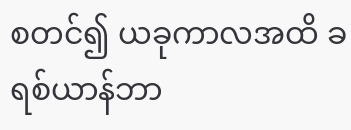စတင်၍ ယခုကာလအထိ ခရစ်ယာန်ဘာ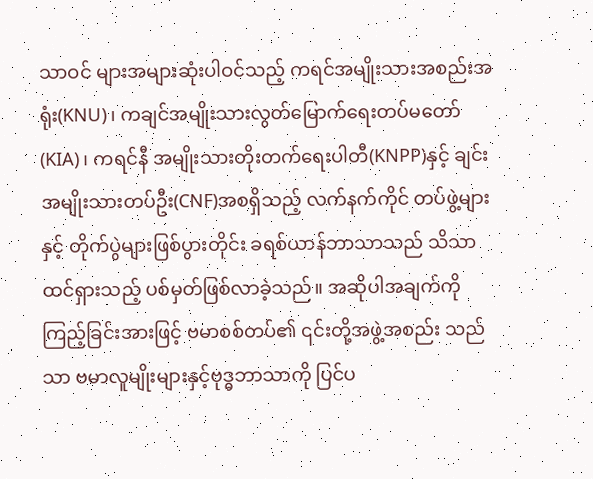သာဝင် များအများဆုံးပါဝင်သည့် ကရင်အမျိုးသားအစည်းအရုံး(KNU)၊ ကချင်အမျိုးသားလွတ်မြောက်ရေးတပ်မတော်(KIA)၊ ကရင်နီ အမျိုးသားတိုးတက်ရေးပါတီ(KNPP)နှင့် ချင်းအမျိုးသားတပ်ဦး(CNF)အစရှိသည့် လက်နက်ကိုင် တပ်ဖွဲ့များနှင့် တိုက်ပွဲများဖြစ်ပွားတိုင်း ခရစ်ယာန်ဘာသာသည် သိသာထင်ရှားသည့် ပစ်မှတ်ဖြစ်လာခဲ့သည်။ အဆိုပါအချက်ကိုကြည့်ခြင်းအားဖြင့် ဗမာစစ်တပ်၏ ၎င်းတို့အဖွဲ့အစည်း သည်သာ ဗမာလူမျိုးများနှင့်ဗုဒ္ဓဘာသာကို ပြင်ပ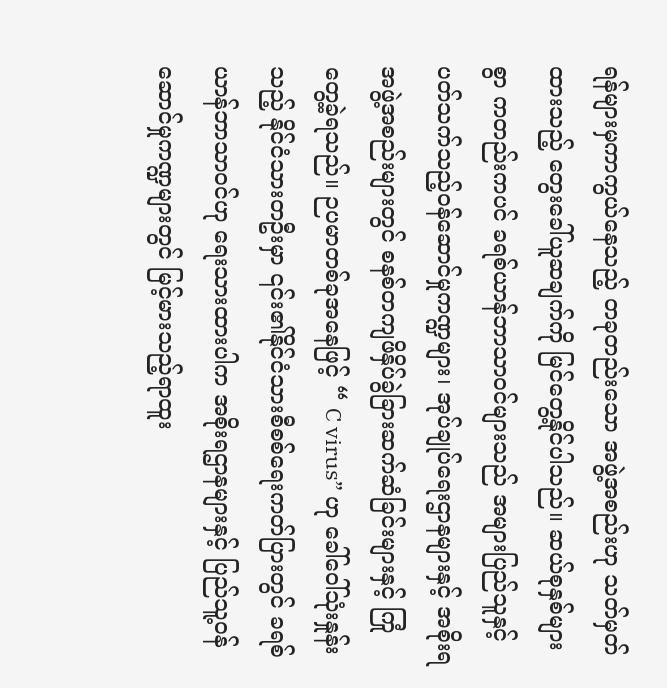ရန်များမှကာကွယ်နေသည့် တခုတည်းသော အဖွဲ့အစည်းဟု သတ်မှတ်ထားသည့် တွေးခေါ်ယူဆချက်ကို မြင်တွေ့နိုင်ပါသည်။ ဆယ်စုနှစ်များစွာ ကတည်းကပင် ခရစ်ယာန်ဘာသာဝင်များသည် အများပြည်သူနှင့်ပတ်သက်သည့်ဝန်ဆောင်မှုကဏ္ဍများ၊ အုပ်ချုပ်ရေးဌာနများနှင့် အစိုးရအဖွဲ့အစည်းများတွင် စနစ်တကျဖိနှိပ်ခွဲခြားဆက်ဆံခြင်းများနှင့် ကြုံတွေ့ခဲ့ရသည်။ ဉပမာတစ်ခုအနေဖြင့် “ C virus” ဟု ခေါ်ဝေါ်သုံးနှုန်းသည့် နိုင်ငံသားတဦးမှာ ၎င်း၏နိုင်ငံသားစီစစ်ရေးကတ်ပြားတွင် ခရစ်ယာန်ဘာသာဝင်ဟု ရေးသားထားပါက အစိုးရဌာနများနှင့် ပြည်သူ့ဝန်ဆောင်မှုကဏ္ဍများတွင် မြင့်မားသည့်ရာထူး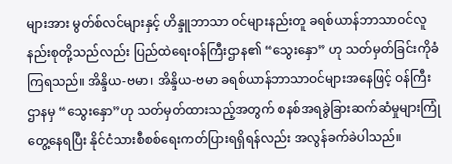များအား မွတ်စ်လင်များနှင့် ဟိန္ဒူဘာသာ ဝင်များနည်းတူ ခရစ်ယာန်ဘာသာဝင်လူနည်းစုတို့သည်လည်း ပြည်ထဲရေးဝန်ကြီးဌာန၏ “သွေးနှော” ဟု သတ်မှတ်ခြင်းကိုခံကြရသည်။ အိန္ဒိယ-ဗမာ၊ အိန္ဒိယ-ဗမာ ခရစ်ယာန်ဘာသာဝင်များအနေဖြင့် ဝန်ကြီးဌာနမှ “သွေးနှော”ဟု သတ်မှတ်ထားသည့်အတွက် စနစ်အရခွဲခြားဆက်ဆံမှုများကြုံတွေ့နေရပြီး နိုင်ငံသားစီစစ်ရေးကတ်ပြားရရှိရန်လည်း အလွန်ခက်ခဲပါသည်။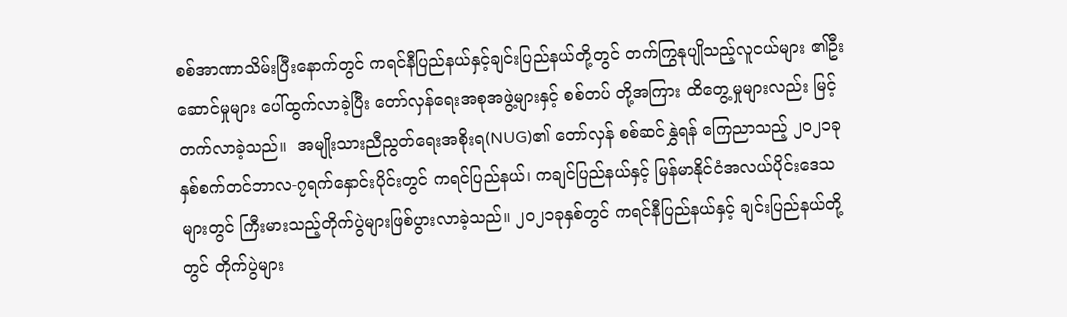စစ်အာဏာသိမ်းပြီးနောက်တွင် ကရင်နီပြည်နယ်နှင့်ချင်းပြည်နယ်တို့တွင် တက်ကြွနုပျိုသည့်လူငယ်များ ၏ဦးဆောင်မှုများ ပေါ်ထွက်လာခဲ့ပြီး တော်လှန်ရေးအစုအဖွဲ့များနှင့် စစ်တပ် တို့အကြား ထိတွေ့မှုများလည်း မြင့်တက်လာခဲ့သည်။  အမျိုးသားညီညွတ်ရေးအစိုးရ(NUG)၏ တော်လှန် စစ်ဆင်နွှဲရန် ကြေညာသည့် ၂၀၂၁ခုနှစ်စက်တင်ဘာလ-၇ရက်နှောင်းပိုင်းတွင် ကရင်ပြည်နယ်၊ ကချင်ပြည်နယ်နှင့် မြန်မာနိုင်ငံအလယ်ပိုင်းဒေသများတွင် ကြီးမားသည့်တိုက်ပွဲများဖြစ်ပွားလာခဲ့သည်။ ၂၀၂၁ခုနှစ်တွင် ကရင်နီပြည်နယ်နှင့် ချင်းပြည်နယ်တို့တွင် တိုက်ပွဲများ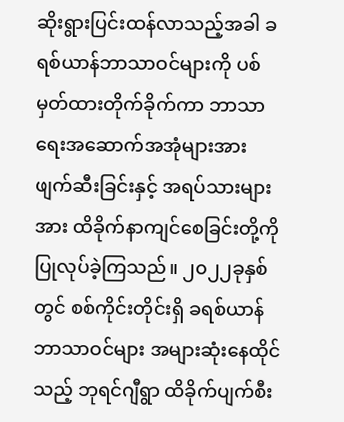ဆိုးရွားပြင်းထန်လာသည့်အခါ ခရစ်ယာန်ဘာသာဝင်များကို ပစ်မှတ်ထားတိုက်ခိုက်ကာ ဘာသာရေးအဆောက်အအုံများအား ဖျက်ဆီးခြင်းနှင့် အရပ်သားများအား ထိခိုက်နာကျင်စေခြင်းတို့ကို ပြုလုပ်ခဲ့ကြသည်။ ၂၀၂၂ခုနှစ်တွင် စစ်ကိုင်းတိုင်းရှိ ခရစ်ယာန်ဘာသာဝင်များ အများဆုံးနေထိုင်သည့် ဘုရင်ဂျီရွာ ထိခိုက်ပျက်စီး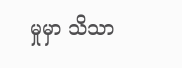မှုမှာ သိသာ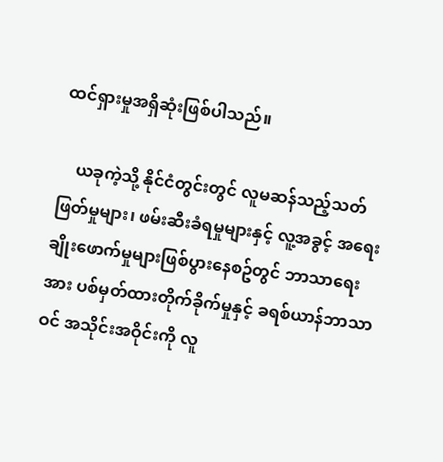ထင်ရှားမှုအရှိဆုံးဖြစ်ပါသည်။

    ယခုကဲ့သို့ နိုင်ငံတွင်းတွင် လူမဆန်သည့်သတ်ဖြတ်မှုများ၊ ဖမ်းဆီးခံရမှုများနှင့် လူ့အခွင့် အရေးချိုးဖောက်မှုများဖြစ်ပွားနေစဥ်တွင် ဘာသာရေးအား ပစ်မှတ်ထားတိုက်ခိုက်မှုနှင့် ခရစ်ယာန်ဘာသာဝင် အသိုင်းအဝိုင်းကို လူ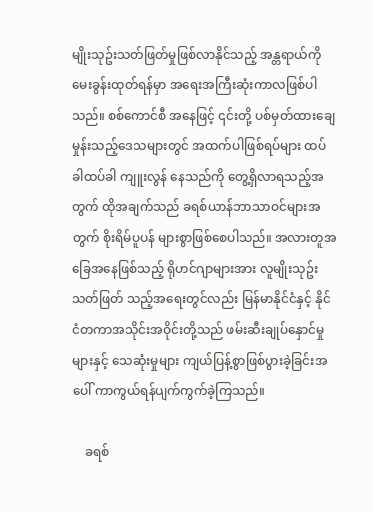မျိုးသုဥ်းသတ်ဖြတ်မှုဖြစ်လာနိုင်သည့် အန္တရာယ်ကို မေးခွန်းထုတ်ရန်မှာ အရေးအကြီးဆုံးကာလဖြစ်ပါသည်။ စစ်ကောင်စီ အနေဖြင့် ၎င်းတို့ ပစ်မှတ်ထားချေမှုန်းသည့်ဒေသများတွင် အထက်ပါဖြစ်ရပ်များ ထပ်ခါထပ်ခါ ကျူးလွန် နေသည်ကို တွေ့ရှိလာရသည့်အတွက် ထိုအချက်သည် ခရစ်ယာန်ဘာသာဝင်များအတွက် စိုးရိမ်ပူပန် များစွာဖြစ်စေပါသည်။ အလားတူအခြေအနေဖြစ်သည့် ရိုဟင်ဂျာများအား လူမျိုးသုဥ်းသတ်ဖြတ် သည့်အရေးတွင်လည်း မြန်မာနိုင်ငံနှင့် နိုင်ငံတကာအသိုင်းအဝိုင်းတို့သည် ဖမ်းဆီးချုပ်နှောင်မှုများနှင့် သေဆုံးမှုများ ကျယ်ပြန့်စွာဖြစ်ပွားခဲ့ခြင်းအပေါ် ကာကွယ်ရန်ပျက်ကွက်ခဲ့ကြသည်။

    ခရစ်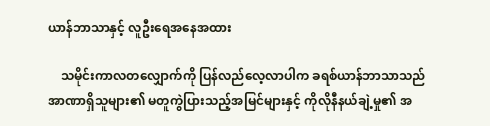ယာန်ဘာသာနှင့် လူဦးရေအနေအထား

    သမိုင်းကာလတလျှောက်ကို ပြန်လည်လေ့လာပါက ခရစ်ယာန်ဘာသာသည် အာဏာရှိသူများ၏ မတူကွဲပြားသည့်အမြင်များနှင့် ကိုလိုနီနယ်ချဲ့မှု၏ အ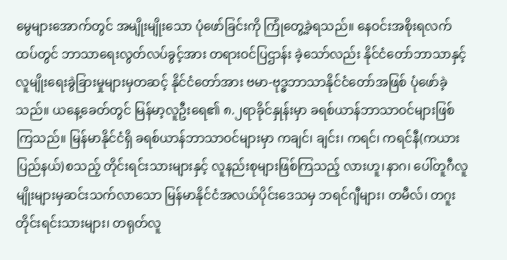မွေများအောက်တွင် အမျိုးမျိုးသော ပုံဖော်ခြင်းကို ကြုံတွေ့ခဲ့ရသည်။ နေဝင်းအစိုးရလက်ထပ်တွင် ဘာသာရေးလွတ်လပ်ခွင့်အား တရားဝင်ပြဌာန်း ခဲ့သော်လည်း နိုင်ငံတော်ဘာသာနှင့် လူမျိုးရေးခွဲခြားမှုများမှတဆင့် နိုင်ငံတော်အား ဗမာ-ဗုဒ္ဓဘာသာနိုင်ငံတော်အဖြစ် ပုံဖော်ခဲ့သည်။ ယနေ့ခေတ်တွင် မြန်မာ့လူဦးရေ၏ ၈.၂ရာခိုင်နှုန်းမှာ ခရစ်ယာန်ဘာသာဝင်များဖြစ်ကြသည်။ မြန်မာနိုင်ငံရှိ ခရစ်ယာန်ဘာသာဝင်များမှာ ကချင်၊ ချင်း၊ ကရင်၊ ကရင်နီ(ကယားပြည်နယ်)စသည့် တိုင်းရင်းသားများနှင့် လူနည်းစုများဖြစ်ကြသည့် လားဟူ၊နာဂ၊ ပေါ်တူဂီလူမျိုးများမှဆင်းသက်လာသော မြန်မာနိုင်ငံအလယ်ပိုင်းဒေသမှ ဘရင်ဂျီများ၊ တမီလ်၊ တဂူး တိုင်းရင်းသားများ၊ တရုတ်လူ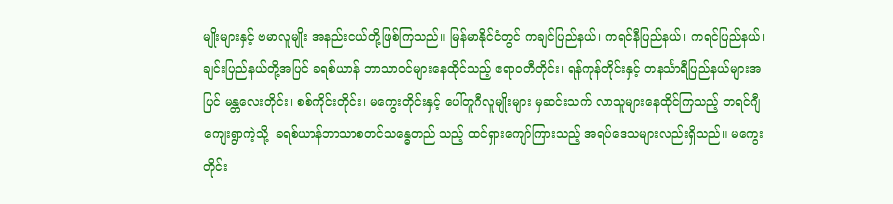မျိုးများနှင့် ဗမာလူမျိုး အနည်းငယ်တို့ဖြစ်ကြသည်။ မြန်မာနိုင်ငံတွင် ကချင်ပြည်နယ်၊ ကရင်နီပြည်နယ်၊ ကရင်ပြည်နယ်၊ ချင်းပြည်နယ်တို့အပြင် ခရစ်ယာန် ဘာသာဝင်များနေထိုင်သည့် ဧရာဝတီတိုင်း၊ ရန်ကုန်တိုင်းနှင့် တနင်္သာရီပြည်နယ်များအပြင် မန္တလေးတိုင်း၊ စစ်ကိုင်းတိုင်း၊ မကွေးတိုင်းနှင့် ပေါ်တူဂီလူမျိုးများ မှဆင်းသက် လာသူများနေထိုင်ကြသည့် ဘရင်ဂျီကျေးရွာကဲ့သို့  ခရစ်ယာန်ဘာသာစတင်သန္ဓေတည် သည့် ထင်ရှားကျော်ကြားသည့် အရပ်ဒေသများလည်းရှိသည်။ မကွေးတိုင်း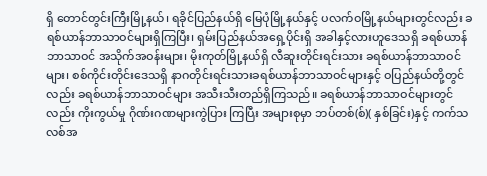ရှိ တောင်တွင်းကြီးမြို့နယ်၊ ရခိုင်ပြည်နယ်ရှိ မြေပုံမြို့နယ်နှင့် ပလက်ဝမြို့နယ်များတွင်လည်း ခရစ်ယာန်ဘာသာဝင်များရှိကြပြီး၊ ရှမ်းပြည်နယ်အရှေ့ပိုင်းရှိ အခါနှင့်လားဟူဒေသရှိ ခရစ်ယာန်ဘာသာဝင် အသိုက်အဝန်းများ၊ မိုးကုတ်မြို့နယ်ရှိ လီဆူးတိုင်းရင်းသား ခရစ်ယာန်ဘာသာဝင်များ၊ စစ်ကိုင်းတိုင်းဒေသရှိ နာဂတိုင်းရင်းသားခရစ်ယာန်ဘာသာဝင်များနှင့် ဝပြည်နယ်တို့တွင်လည်း ခရစ်ယာန်ဘာသာဝင်များ အသီးသီးတည်ရှိကြသည်။ ခရစ်ယာန်ဘာသာဝင်များတွင်လည်း ကိုးကွယ်မှု ဂိုဏ်းဂဏများကွဲပြား ကြပြီး အများစုမှာ ဘပ်တစ်(စ်)( နှစ်ခြင်း)နှင့် ကက်သလစ်အ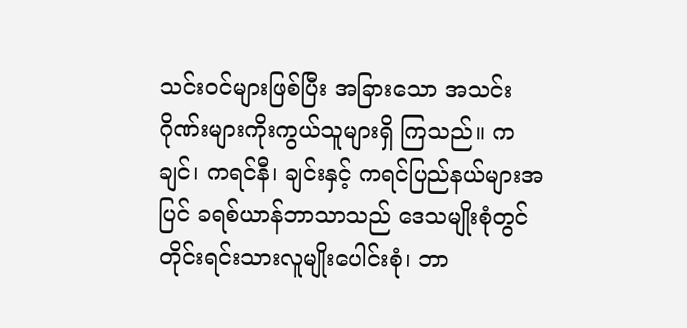သင်းဝင်များဖြစ်ပြီး အခြားသော အသင်းဂိုဏ်းများကိုးကွယ်သူများရှိ ကြသည်။ ကချင်၊ ကရင်နီ၊ ချင်းနှင့် ကရင်ပြည်နယ်များအပြင် ခရစ်ယာန်ဘာသာသည် ဒေသမျိုးစုံတွင် တိုင်းရင်းသားလူမျိုးပေါင်းစုံ၊ ဘာ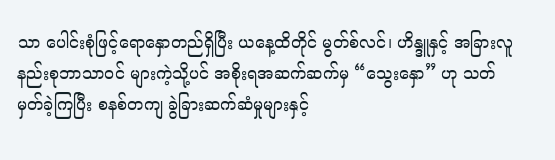သာ ပေါင်းစုံဖြင့်ရောနှောတည်ရှိပြီး ယနေ့ထိတိုင် မွတ်စ်လင်၊ ဟိန္ဒူနှင့် အခြားလူနည်းစုဘာသာဝင် များကဲ့သို့ပင် အစိုးရအဆက်ဆက်မှ “သွေးနှော” ဟု သတ်မှတ်ခဲ့ကြပြီး စနစ်တကျ ခွဲခြားဆက်ဆံမှုများနှင့်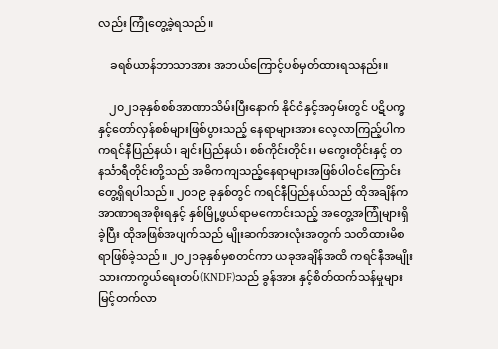လည်း ကြုံတွေ့ခဲ့ရသည်။

    ခရစ်ယာန်ဘာသာအား အဘယ်ကြောင့်ပစ်မှတ်ထားရသနည်း။

    ၂၀၂၁ခုနှစ်စစ်အာဏာသိမ်းပြီးနောက် နိုင်ငံနှင့်အဝှမ်းတွင် ပဋိပက္ခနှင့်တော်လှန်စစ်များဖြစ်ပွားသည့် နေရာများအား လေ့လာကြည့်ပါက ကရင်နီပြည်နယ်၊ ချင်းပြည်နယ်၊ စစ်ကိုင်းတိုင်း၊ မကွေးတိုင်းနှင့် တနင်္သာရီတိုင်းတို့သည် အဓိကကျသည့်နေရာများအဖြစ်ပါဝင်ကြောင်း တွေ့ရှိရပါသည်။ ၂၀၁၉ ခုနှစ်တွင် ကရင်နီပြည်နယ်သည် ထိုအချိန်က အာဏာရအစိုးရနှင့် နှစ်မြို့ဖွယ်ရာမကောင်းသည့် အတွေ့အကြုံများရှိခဲ့ပြီး ထိုအဖြစ်အပျက်သည် မျိုးဆက်အားလုံးအတွက် သတိထားမိစရာဖြစ်ခဲ့သည်။ ၂၀၂၁ခုနှစ်မှစတင်ကာ ယခုအချိန်အထိ ကရင်နီအမျိုးသားကာကွယ်ရေးတပ်(KNDF)သည် ခွန်အား နှင့်စိတ်ထက်သန်မှုများ မြင့်တက်လာ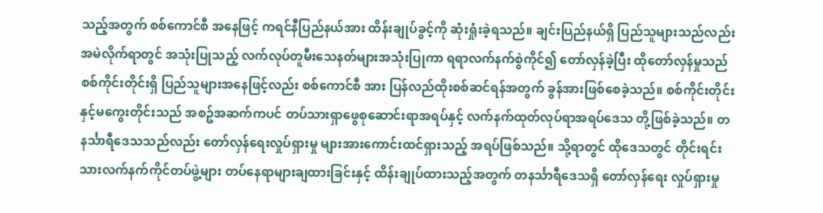သည့်အတွက် စစ်ကောင်စီ အနေဖြင့် ကရင်နီပြည်နယ်အား ထိန်းချုပ်ခွင့်ကို ဆုံးရှုံးခဲ့ရသည်။ ချင်းပြည်နယ်ရှိ ပြည်သူများသည်လည်း အမဲလိုက်ရာတွင် အသုံးပြုသည့် လက်လုပ်တူမီးသေနတ်များအသုံးပြုကာ ရရာလက်နက်စွဲကိုင်၍ တော်လှန်ခဲ့ပြီး ထိုတော်လှန်မှုသည် စစ်ကိုင်းတိုင်းရှိ ပြည်သူများအနေဖြင့်လည်း စစ်ကောင်စီ အား ပြန်လည်ထိုးစစ်ဆင်ရန်အတွက် ခွန်အားဖြစ်စေခဲ့သည်။ စစ်ကိုင်းတိုင်းနှင့်မကွေးတိုင်းသည် အစဥ်အဆက်ကပင် တပ်သားရှာဖွေစုဆောင်းရာအရပ်နှင့် လက်နက်ထုတ်လုပ်ရာအရပ်ဒေသ တို့ဖြစ်ခဲ့သည်။ တနင်္သာရီဒေသသည်လည်း တော်လှန်ရေးလှုပ်ရှားမှု များအားကောင်းထင်ရှားသည့် အရပ်ဖြစ်သည်။ သို့ရာတွင် ထိုဒေသတွင် တိုင်းရင်းသားလက်နက်ကိုင်တပ်ဖွဲ့များ တပ်နေရာများချထားခြင်းနှင့် ထိန်းချုပ်ထားသည့်အတွက် တနင်္သာရီဒေသရှိ တော်လှန်ရေး လှုပ်ရှားမှု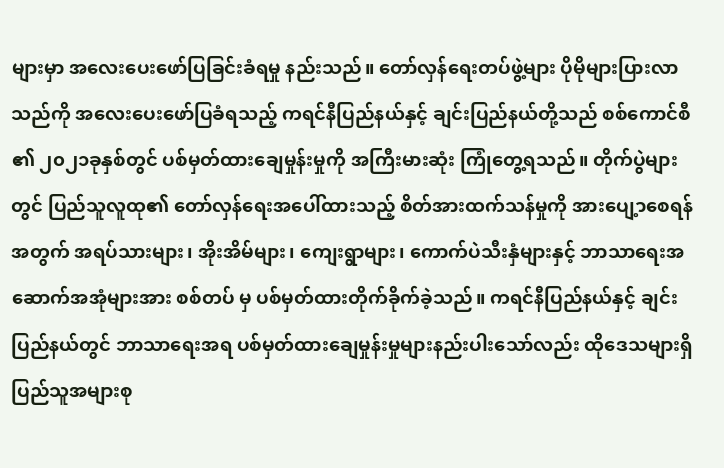များမှာ အလေးပေးဖော်ပြခြင်းခံရမှု နည်းသည်။ တော်လှန်ရေးတပ်ဖွဲ့များ ပိုမိုများပြားလာသည်ကို အလေးပေးဖော်ပြခံရသည့် ကရင်နီပြည်နယ်နှင့် ချင်းပြည်နယ်တို့သည် စစ်ကောင်စီ ၏ ၂၀၂၁ခုနှစ်တွင် ပစ်မှတ်ထားချေမှုန်းမှုကို အကြီးမားဆုံး ကြုံတွေ့ရသည်။ တိုက်ပွဲများတွင် ပြည်သူလူထု၏ တော်လှန်ရေးအပေါ်ထားသည့် စိတ်အားထက်သန်မှုကို အားပျေ့ာစေရန်အတွက် အရပ်သားများ၊ အိုးအိမ်များ၊ ကျေးရွာများ၊ ကောက်ပဲသီးနှံများနှင့် ဘာသာရေးအဆောက်အအုံများအား စစ်တပ် မှ ပစ်မှတ်ထားတိုက်ခိုက်ခဲ့သည်။ ကရင်နီပြည်နယ်နှင့် ချင်းပြည်နယ်တွင် ဘာသာရေးအရ ပစ်မှတ်ထားချေမှုန်းမှုများနည်းပါးသော်လည်း ထိုဒေသများရှိ ပြည်သူအများစု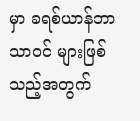မှာ ခရစ်ယာန်ဘာသာဝင် များဖြစ်သည့်အတွက်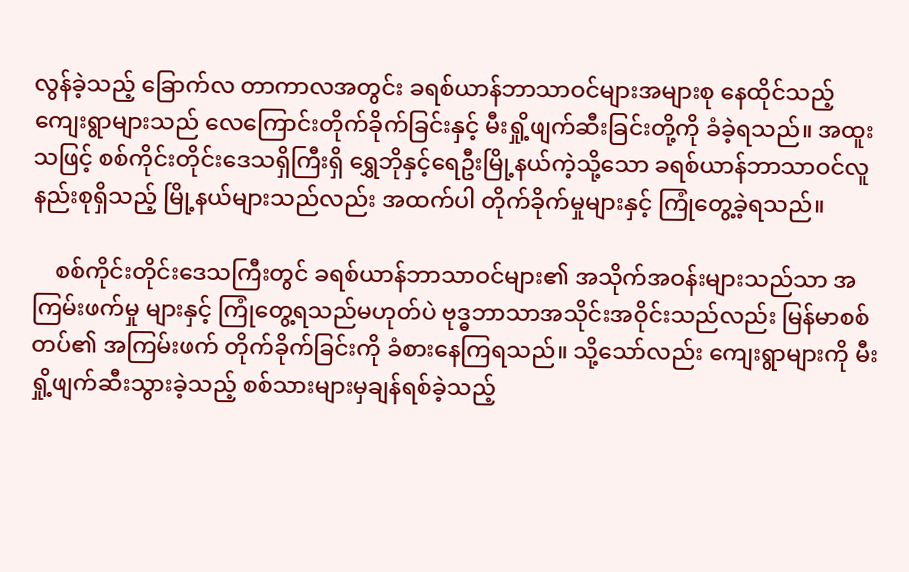လွန်ခဲ့သည့် ခြောက်လ တာကာလအတွင်း ခရစ်ယာန်ဘာသာဝင်များအများစု နေထိုင်သည့် ကျေးရွာများသည် လေကြောင်းတိုက်ခိုက်ခြင်းနှင့် မီးရှို့ဖျက်ဆီးခြင်းတို့ကို ခံခဲ့ရသည်။ အထူးသဖြင့် စစ်ကိုင်းတိုင်းဒေသရှိကြီးရှိ ရွှေဘိုနှင့်ရေဦးမြို့နယ်ကဲ့သို့သော ခရစ်ယာန်ဘာသာဝင်လူနည်းစုရှိသည့် မြို့နယ်များသည်လည်း အထက်ပါ တိုက်ခိုက်မှုများနှင့် ကြုံတွေ့ခဲ့ရသည်။

    စစ်ကိုင်းတိုင်းဒေသကြီးတွင် ခရစ်ယာန်ဘာသာဝင်များ၏ အသိုက်အဝန်းများသည်သာ အကြမ်းဖက်မှု များနှင့် ကြုံတွေ့ရသည်မဟုတ်ပဲ ဗုဒ္ဓဘာသာအသိုင်းအဝိုင်းသည်လည်း မြန်မာစစ်တပ်၏ အကြမ်းဖက် တိုက်ခိုက်ခြင်းကို ခံစားနေကြရသည်။ သို့သော်လည်း ကျေးရွာများကို မီးရှို့ဖျက်ဆီးသွားခဲ့သည့် စစ်သားများမှချန်ရစ်ခဲ့သည့်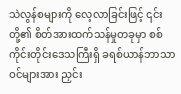သဲလွန်စများကို လေ့လာခြင်းဖြင့် ၎င်းတို့၏ စိတ်အားထက်သန်မှုတခုမှာ စစ်ကိုင်းတိုင်းဒေသကြီးရှိ ခရစ်ယာန်ဘာသာဝင်များအား ညှင်း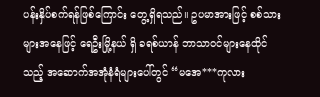ပန်းနှိပ်စက်ရန်ဖြစ်ကြောင်း တွေ့ရှိရသည်။ ဥပမာအားဖြင့် စစ်သားများအနေဖြင့် ရေဦးမြို့နယ် ရှိ ခရစ်ယာန် ဘာသာဝင်များနေထိုင်သည့် အဆောက်အအုံနံရံများပေါ်တွင် “မအေ***ကုလား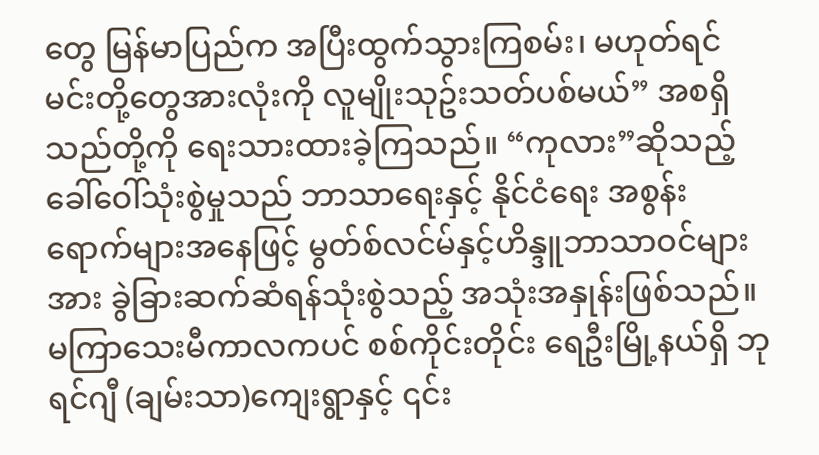တွေ မြန်မာပြည်က အပြီးထွက်သွားကြစမ်း၊ မဟုတ်ရင် မင်းတို့တွေအားလုံးကို လူမျိုးသုဥ်းသတ်ပစ်မယ်” အစရှိသည်တို့ကို ရေးသားထားခဲ့ကြသည်။ “ကုလား”ဆိုသည့် ခေါ်ဝေါ်သုံးစွဲမှုသည် ဘာသာရေးနှင့် နိုင်ငံရေး အစွန်းရောက်များအနေဖြင့် မွတ်စ်လင်မ်နှင့်ဟိန္ဒူဘာသာဝင်များအား ခွဲခြားဆက်ဆံရန်သုံးစွဲသည့် အသုံးအနှုန်းဖြစ်သည်။ မကြာသေးမီကာလကပင် စစ်ကိုင်းတိုင်း ရေဦးမြို့နယ်ရှိ ဘုရင်ဂျီ (ချမ်းသာ)ကျေးရွာနှင့် ၎င်း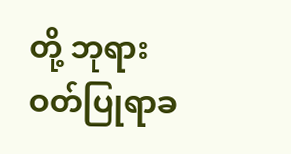တို့ ဘုရားဝတ်ပြုရာခ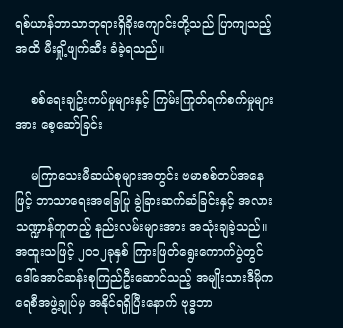ရစ်ယာန်ဘာသာဘုရားရှိခိုးကျောင်းတို့သည် ပြာကျသည့်အထိ မီးရှို့ဖျက်ဆီး ခံခဲ့ရသည်။

    စစ်ရေးချဥ်းကပ်မှုများနှင့် ကြမ်းကြုတ်ရက်စက်မှုများအား စေ့ဆော်ခြင်း

    မကြာသေးမီဆယ်စုများအတွင်း ဗမာစစ်တပ်အနေဖြင့် ဘာသာရေးအခြေပြု ခွဲခြားဆက်ဆံခြင်းနှင့် အလားသဏ္ဍာန်တူတည့် နည်းလမ်းများအား အသုံးချခဲ့သည်။ အထူးသဖြင့် ၂၀၁၂ခုနှစ် ကြားဖြတ်ရွေးကောက်ပွဲတွင် ဒေါ်အောင်ဆန်းစုကြည်ဦးဆောင်သည့် အမျိုးသားဒီမိုကရေစီအဖွဲ့ချုပ်မှ အနိုင်ရရှိပြီးနောက် ဗုဒ္ဓဘာ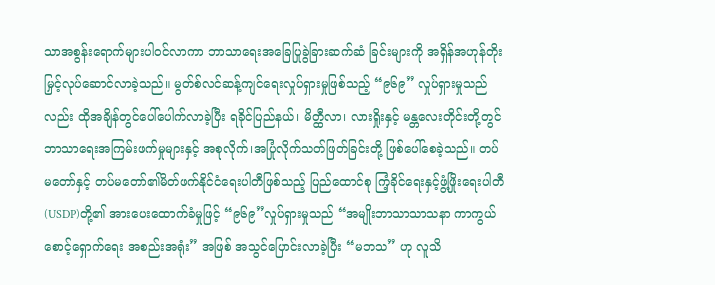သာအစွန်းရောက်များပါဝင်လာကာ ဘာသာရေးအခြေပြုခွဲခြားဆက်ဆံ ခြင်းများကို အရှိန်အဟုန်တိုးမြှင့်လုပ်ဆောင်လာခဲ့သည်။ မွတ်စ်လင်ဆန့်ကျင်ရေးလှုပ်ရှားမှုဖြစ်သည့် “၉၆၉” လှုပ်ရှားမှုသည်လည်း ထိုအချိန်တွင်ပေါ်ပေါက်လာခဲ့ပြီး ရခိုင်ပြည်နယ်၊ မိတ္ထီလာ၊ လားရှိုးနှင့် မန္တလေးတိုင်းတို့တွင် ဘာသာရေးအကြမ်းဖက်မှုများနှင့် အစုလိုက်၊အပြုံလိုက်သတ်ဖြတ်ခြင်းတို့ ဖြစ်ပေါ်စေခဲ့သည်။ တပ်မတော်နှင့် တပ်မတော်၏မိတ်ဖက်နိုင်ငံရေးပါတီဖြစ်သည့် ပြည်ထောင်စု ကြံ့ခိုင်ရေးနှင့်ဖွံ့ဖြိုးရေးပါတီ(USDP)တို့၏ အားပေးထောက်ခံမှုဖြင့် “၉၆၉”လှုပ်ရှားမှုသည် “အမျိုးဘာသာသာသနာ ကာကွယ်စောင့်ရှောက်ရေး အစည်းအရုံး” အဖြစ် အသွင်ပြောင်းလာခဲ့ပြီး “မဘသ” ဟု လူသိ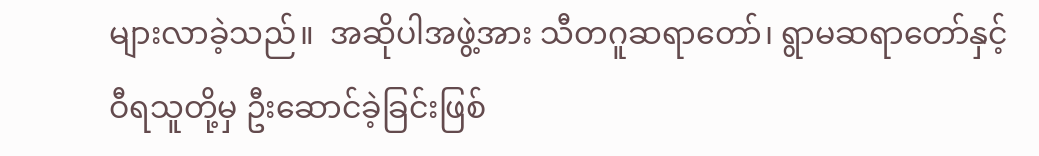များလာခဲ့သည်။  အဆိုပါအဖွဲ့အား သီတဂူဆရာတော်၊ ရွာမဆရာတော်နှင့် ဝီရသူတို့မှ ဦးဆောင်ခဲ့ခြင်းဖြစ်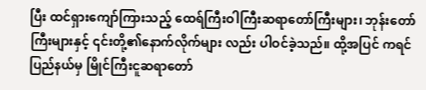ပြီး ထင်ရှားကျော်ကြားသည့် ထေရ်ကြီးဝါကြီးဆရာတော်ကြီးများ၊ ဘုန်းတော် ကြီးများနှင့် ၎င်းတို့၏နောက်လိုက်များ လည်း ပါဝင်ခဲ့သည်။ ထို့အပြင် ကရင်ပြည်နယ်မှ မြိုင်ကြီးငူဆရာတော်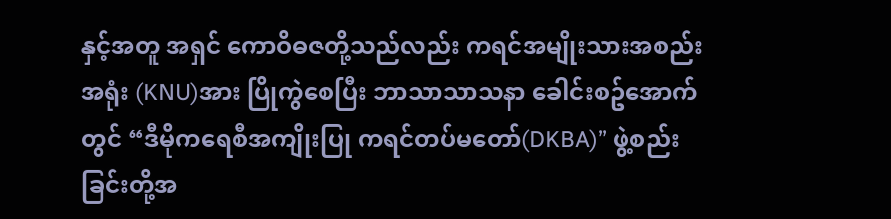နှင့်အတူ အရှင် ကောဝိဓဇတို့သည်လည်း ကရင်အမျိုးသားအစည်းအရုံး (KNU)အား ပြိုကွဲစေပြီး ဘာသာသာသနာ ခေါင်းစဥ်အောက်တွင် “ဒီမိုကရေစီအကျိုးပြု ကရင်တပ်မတော်(DKBA)” ဖွဲ့စည်းခြင်းတို့အ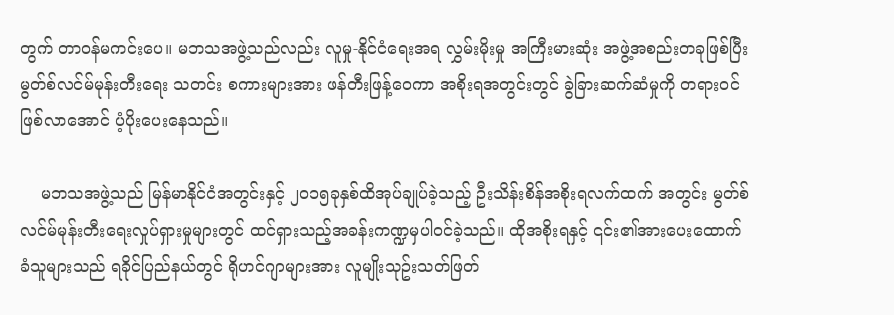တွက် တာဝန်မကင်းပေ။ မဘသအဖွဲ့သည်လည်း လူမှု-နိုင်ငံရေးအရ လွှမ်းမိုးမှု အကြီးမားဆုံး အဖွဲ့အစည်းတခုဖြစ်ပြီး မွတ်စ်လင်မ်မုန်းတီးရေး သတင်း စကားများအား ဖန်တီးဖြန့်ဝေကာ အစိုးရအတွင်းတွင် ခွဲခြားဆက်ဆံမှုကို တရားဝင်ဖြစ်လာအောင် ပံ့ပိုးပေးနေသည်။

    မဘသအဖွဲ့သည် မြန်မာနိုင်ငံအတွင်းနှင့် ၂၀၁၅ခုနှစ်ထိအုပ်ချုပ်ခဲ့သည့် ဦးသိန်းစိန်အစိုးရလက်ထက် အတွင်း မွတ်စ်လင်မ်မုန်းတီးရေးလှုပ်ရှားမှုများတွင် ထင်ရှားသည့်အခန်းကဏ္ဍမှပါဝင်ခဲ့သည်။ ထိုအစိုးရနှင့် ၎င်း၏အားပေးထောက်ခံသူများသည် ရခိုင်ပြည်နယ်တွင် ရိုဟင်ဂျာများအား လူမျိုးသုဥ်းသတ်ဖြတ်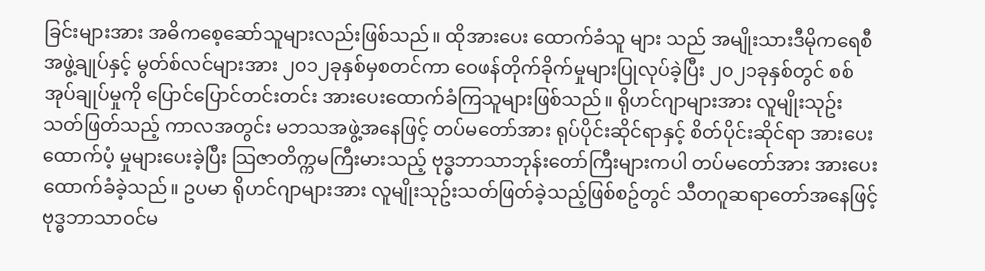ခြင်းများအား အဓိကစေ့ဆော်သူများလည်းဖြစ်သည်။ ထိုအားပေး ထောက်ခံသူ များ သည် အမျိုးသားဒီမိုကရေစီအဖွဲ့ချုပ်နှင့် မွတ်စ်လင်များအား ၂၀၁၂ခုနှစ်မှစတင်ကာ ဝေဖန်တိုက်ခိုက်မှုများပြုလုပ်ခဲ့ပြီး ၂၀၂၁ခုနှစ်တွင် စစ်အုပ်ချုပ်မှုကို ပြောင်ပြောင်တင်းတင်း အားပေးထောက်ခံကြသူများဖြစ်သည်။ ရိုဟင်ဂျာများအား လူမျိုးသုဥ်းသတ်ဖြတ်သည့် ကာလအတွင်း မဘသအဖွဲ့အနေဖြင့် တပ်မတော်အား ရုပ်ပိုင်းဆိုင်ရာနှင့် စိတ်ပိုင်းဆိုင်ရာ အားပေးထောက်ပံ့ မှုများပေးခဲ့ပြီး သြဇာတိက္ကမကြီးမားသည့် ဗုဒ္ဓဘာသာဘုန်းတော်ကြီးများကပါ တပ်မတော်အား အားပေး ထောက်ခံခဲ့သည်။ ဥပမာ ရိုဟင်ဂျာများအား လူမျိုးသုဥ်းသတ်ဖြတ်ခဲ့သည့်ဖြစ်စဥ်တွင် သီတဂူဆရာတော်အနေဖြင့် ဗုဒ္ဓဘာသာဝင်မ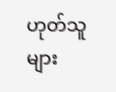ဟုတ်သူများ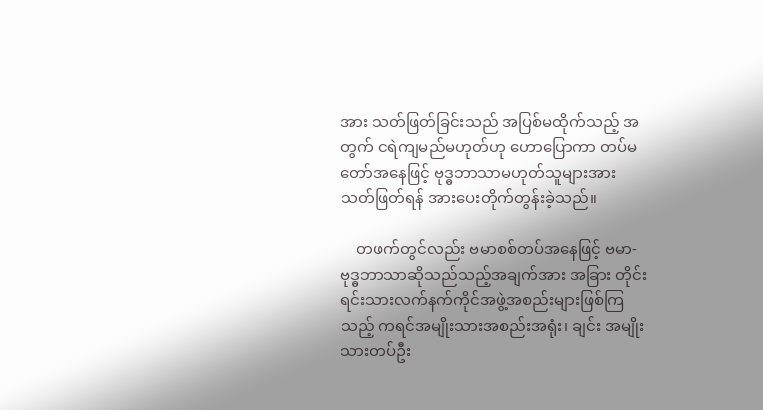အား သတ်ဖြတ်ခြင်းသည် အပြစ်မထိုက်သည့် အတွက် ငရဲကျမည်မဟုတ်ဟု ဟောပြောကာ တပ်မတော်အနေဖြင့် ဗုဒ္ဓဘာသာမဟုတ်သူများအား သတ်ဖြတ်ရန် အားပေးတိုက်တွန်းခဲ့သည်။

    တဖက်တွင်လည်း ဗမာစစ်တပ်အနေဖြင့် ဗမာ-ဗုဒ္ဓဘာသာဆိုသည်သည့်အချက်အား အခြား တိုင်းရင်းသားလက်နက်ကိုင်အဖွဲ့အစည်းများဖြစ်ကြသည့် ကရင်အမျိုးသားအစည်းအရုံး၊ ချင်း အမျိုးသားတပ်ဦး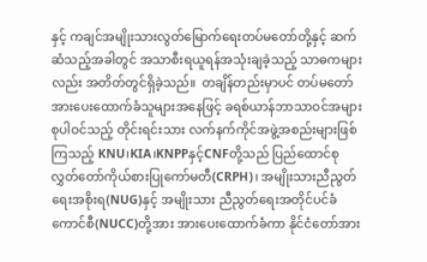နှင့် ကချင်အမျိုးသားလွတ်မြောက်ရေးတပ်မတော်တို့နှင့် ဆက်ဆံသည့်အခါတွင် အသာစီးရယူရန်အသုံးချခဲ့သည့် သာဓကများလည်း အတိတ်တွင်ရှိခဲ့သည်။  တချိန်တည်းမှာပင် တပ်မတော်အားပေးထောက်ခံသူများအနေဖြင့် ခရစ်ယာန်ဘာသာဝင်အများစုပါဝင်သည့် တိုင်းရင်းသား လက်နက်ကိုင်အဖွဲ့အစည်းများဖြစ်ကြသည့် KNU၊KIA၊KNPPနှင့်CNFတို့သည် ပြည်ထောင်စု လွှတ်တော်ကိုယ်စားပြုကော်မတီ(CRPH)၊ အမျိုးသားညီညွတ်ရေးအစိုးရ(NUG)နှင့် အမျိုးသား ညီညွတ်ရေးအတိုင်ပင်ခံကောင်စီ(NUCC)တို့အား အားပေးထောက်ခံကာ နိုင်ငံတော်အား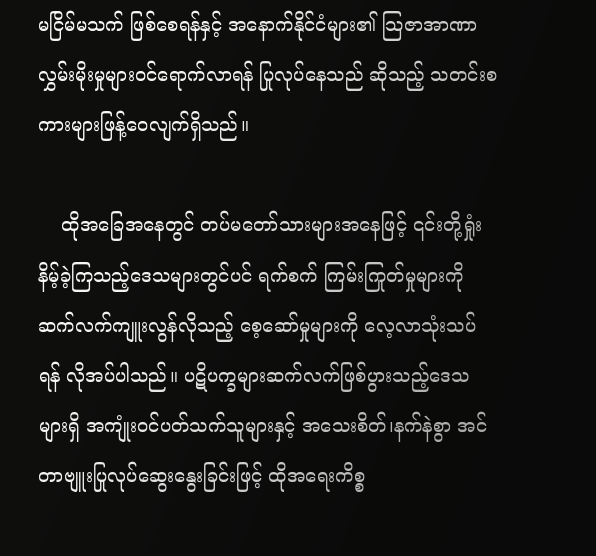မငြိမ်မသက် ဖြစ်စေရန်နှင့် အနောက်နိုင်ငံများ၏ သြဇာအာဏာလွှမ်းမိုးမှုများဝင်ရောက်လာရန် ပြုလုပ်နေသည် ဆိုသည့် သတင်းစကားများဖြန့်ဝေလျက်ရှိသည်။

    ထိုအခြေအနေတွင် တပ်မတော်သားများအနေဖြင့် ၎င်းတို့ရှုံးနိမ့်ခဲ့ကြသည့်ဒေသများတွင်ပင် ရက်စက် ကြမ်းကြုတ်မှုများကို ဆက်လက်ကျူးလွန်လိုသည့် စေ့ဆော်မှုများကို လေ့လာသုံးသပ်ရန် လိုအပ်ပါသည်။ ပဋိပက္ခများဆက်လက်ဖြစ်ပွားသည့်ဒေသများရှိ အကျုံးဝင်ပတ်သက်သူများနှင့် အသေးစိတ်၊နက်နဲစွာ အင်တာဗျူးပြုလုပ်ဆွေးနွေးခြင်းဖြင့် ထိုအရေးကိစ္စ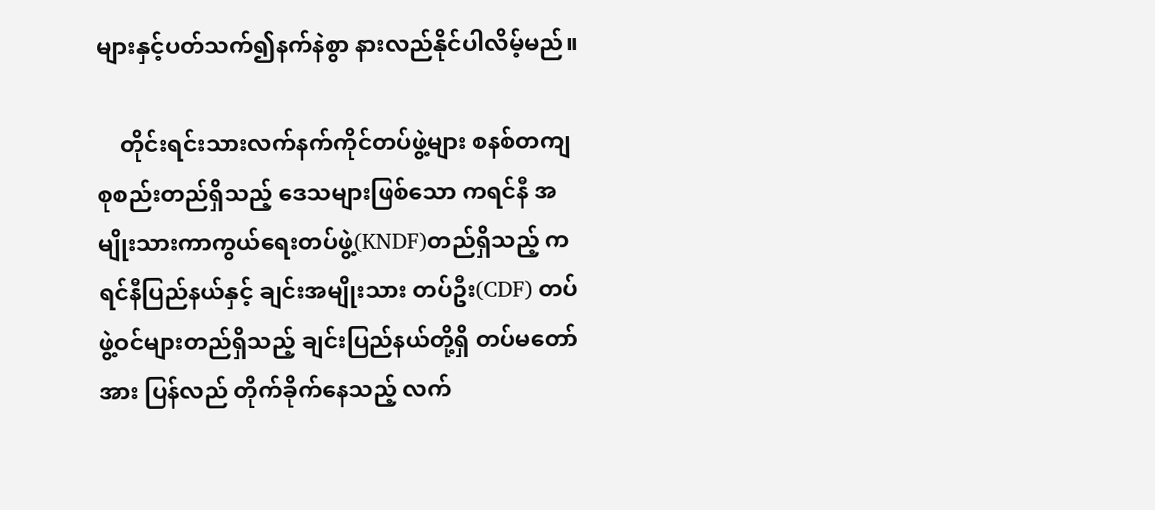များနှင့်ပတ်သက်၍နက်နဲစွာ နားလည်နိုင်ပါလိမ့်မည်။

    တိုင်းရင်းသားလက်နက်ကိုင်တပ်ဖွဲ့များ စနစ်တကျစုစည်းတည်ရှိသည့် ဒေသများဖြစ်သော ကရင်နီ အမျိုးသားကာကွယ်ရေးတပ်ဖွဲ့(KNDF)တည်ရှိသည့် ကရင်နီပြည်နယ်နှင့် ချင်းအမျိုးသား တပ်ဦး(CDF) တပ်ဖွဲ့ဝင်များတည်ရှိသည့် ချင်းပြည်နယ်တို့ရှိ တပ်မတော်အား ပြန်လည် တိုက်ခိုက်နေသည့် လက်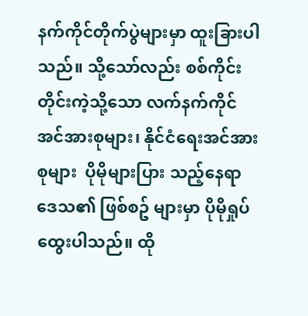နက်ကိုင်တိုက်ပွဲများမှာ ထူးခြားပါသည်။ သို့သော်လည်း စစ်ကိုင်း တိုင်းကဲ့သို့သော လက်နက်ကိုင်အင်အားစုများ၊ နိုင်ငံရေးအင်အားစုများ  ပိုမိုများပြား သည့်နေရာ ဒေသ၏ ဖြစ်စဥ် များမှာ ပိုမိုရှုပ်ထွေးပါသည်။ ထို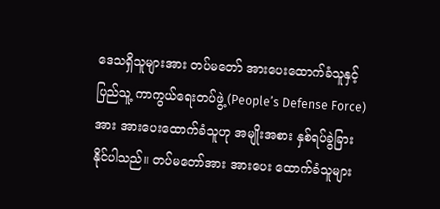ဒေသရှိသူများအား တပ်မတော် အားပေးထောက်ခံသူနှင့် ပြည်သူ့ ကာကွယ်ရေးတပ်ဖွဲ့(People’s Defense Force)အား အားပေးထောက်ခံသူဟု အမျိုးအစား နှစ်ရပ်ခွဲခြားနိုင်ပါသည်။ တပ်မတော်အား အားပေး ထောက်ခံသူများ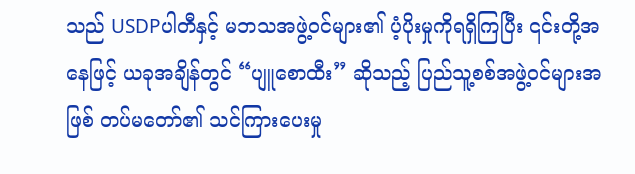သည် USDPပါတီနှင့် မဘသအဖွဲ့ဝင်များ၏ ပံ့ပိုးမှုကိုရရှိကြပြီး ၎င်းတို့အနေဖြင့် ယခုအချိန်တွင် “ပျူစောထီး” ဆိုသည့် ပြည်သူ့စစ်အဖွဲ့ဝင်များအဖြစ် တပ်မတော်၏ သင်ကြားပေးမှု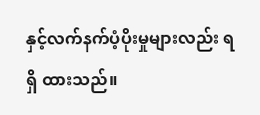နှင့်လက်နက်ပံ့ပိုးမှုများလည်း ရရှိ ထားသည်။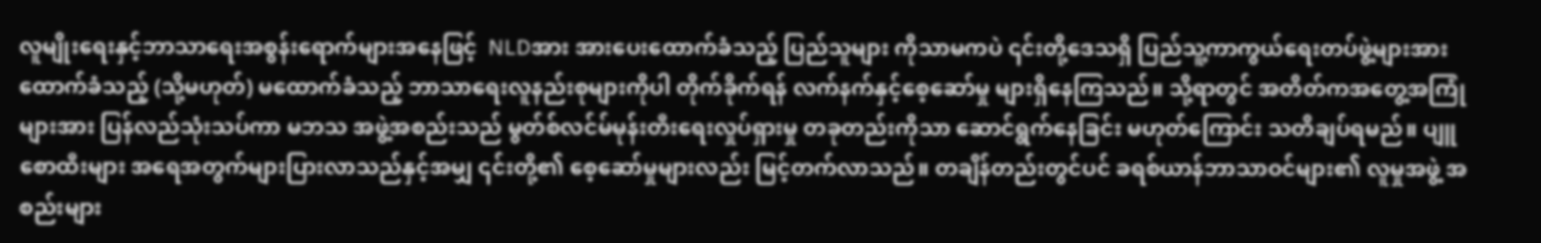လူမျိုးရေးနှင့်ဘာသာရေးအစွန်းရောက်များအနေဖြင့်  NLDအား အားပေးထောက်ခံသည့် ပြည်သူများ ကိုသာမကပဲ ၎င်းတို့ဒေသရှိ ပြည်သူ့ကာကွယ်ရေးတပ်ဖွဲ့များအား ထောက်ခံသည့် (သို့မဟုတ်) မထောက်ခံသည့် ဘာသာရေးလူနည်းစုများကိုပါ တိုက်ခိုက်ရန် လက်နက်နှင့်စေ့ဆော်မှု များရှိနေကြသည်။ သို့ရာတွင် အတိတ်ကအတွေ့အကြုံများအား ပြန်လည်သုံးသပ်ကာ မဘသ အဖွဲ့အစည်းသည် မွတ်စ်လင်မ်မုန်းတီးရေးလှုပ်ရှားမှု တခုတည်းကိုသာ ဆောင်ရွက်နေခြင်း မဟုတ်ကြောင်း သတိချပ်ရမည်။ ပျူစောထီးများ အရေအတွက်များပြားလာသည်နှင့်အမျှ ၎င်းတို့၏ စေ့ဆော်မှုများလည်း မြင့်တက်လာသည်။ တချိန်တည်းတွင်ပင် ခရစ်ယာန်ဘာသာဝင်များ၏ လူမှုအဖွဲ့ အစည်းများ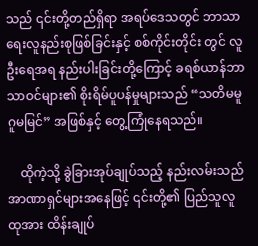သည် ၎င်းတို့တည်ရှိရာ အရပ်ဒေသတွင် ဘာသာရေးလူနည်းစုဖြစ်ခြင်းနှင့် စစ်ကိုင်းတိုင်း တွင် လူဦးရေအရ နည်းပါးခြင်းတို့ကြောင့် ခရစ်ယာန်ဘာသာဝင်များ၏ စိုးရိမ်ပူပန်မှုများသည် “သတိမမူ ဂူမမြင်” အဖြစ်နှင့် တွေ့ကြုံနေရသည်။

    ထိုကဲ့သို့ ခွဲခြားအုပ်ချုပ်သည့် နည်းလမ်းသည် အာဏာရှင်များအနေဖြင့် ၎င်းတို့၏ ပြည်သူလူထုအား ထိန်းချုပ်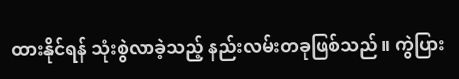ထားနိုင်ရန် သုံးစွဲလာခဲ့သည့် နည်းလမ်းတခုဖြစ်သည်။ ကွဲပြား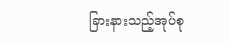ခြားနားသည့်အုပ်စု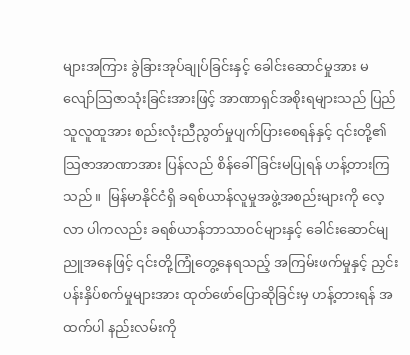များအကြား ခွဲခြားအုပ်ချုပ်ခြင်းနှင့် ခေါင်းဆောင်မှုအား မလျော်သြဇာသုံးခြင်းအားဖြင့် အာဏာရှင်အစိုးရများသည် ပြည်သူလူထူအား စည်းလုံးညီညွတ်မှုပျက်ပြားစေရန်နှင့် ၎င်းတို့၏သြဇာအာဏာအား ပြန်လည် စိန်ခေါ်ခြင်းမပြုရန် ဟန့်တားကြသည်။  မြန်မာနိုင်ငံရှိ ခရစ်ယာန်လူမှုအဖွဲ့အစည်းများကို လေ့လာ ပါကလည်း ခရစ်ယာန်ဘာသာဝင်များနှင့် ခေါင်းဆောင်မျညူအနေဖြင့် ၎င်းတို့ကြုံတွေ့နေရသည့် အကြမ်းဖက်မှုနှင့် ညှင်းပန်းနှိပ်စက်မှုများအား ထုတ်ဖော်ပြောဆိုခြင်းမှ ဟန့်တားရန် အထက်ပါ နည်းလမ်းကို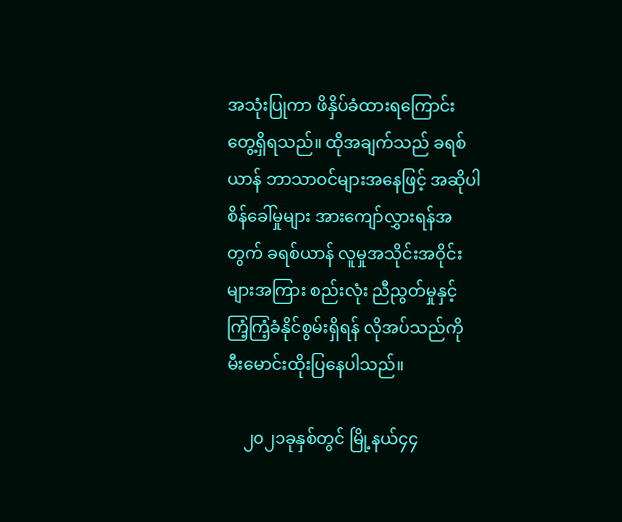အသုံးပြုကာ ဖိနှိပ်ခံထားရကြောင်းတွေ့ရှိရသည်။ ထိုအချက်သည် ခရစ်ယာန် ဘာသာဝင်များအနေဖြင့် အဆိုပါ စိန်ခေါ်မှုများ အားကျော်လွှားရန်အတွက် ခရစ်ယာန် လူမှုအသိုင်းအဝိုင်းများအကြား စည်းလုံး ညီညွတ်မှုနှင့် ကြံ့ကြံ့ခံနိုင်စွမ်းရှိရန် လိုအပ်သည်ကို မီးမောင်းထိုးပြနေပါသည်။

    ၂၀၂၁ခုနှစ်တွင် မြို့နယ်၄၄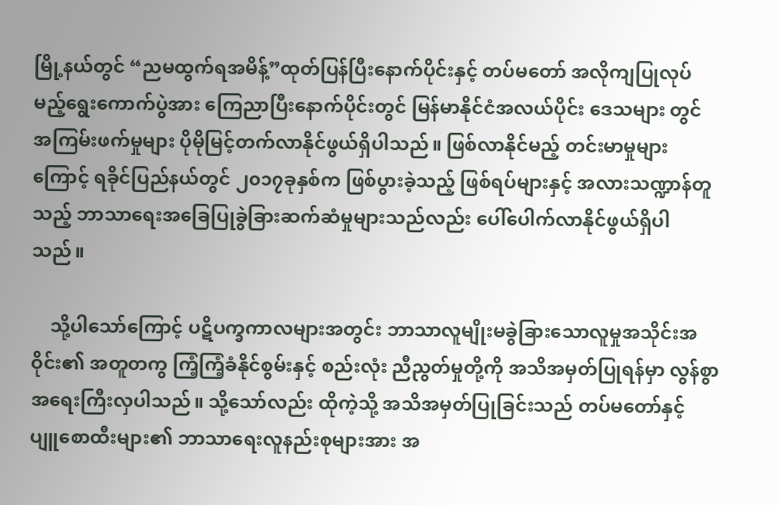မြို့နယ်တွင် “ညမထွက်ရအမိန့်”ထုတ်ပြန်ပြီးနောက်ပိုင်းနှင့် တပ်မတော် အလိုကျပြုလုပ်မည့်ရွေးကောက်ပွဲအား ကြေညာပြီးနောက်ပိုင်းတွင် မြန်မာနိုင်ငံအလယ်ပိုင်း ဒေသများ တွင် အကြမ်းဖက်မှုများ ပိုမိုမြင့်တက်လာနိုင်ဖွယ်ရှိပါသည်။ ဖြစ်လာနိုင်မည့် တင်းမာမှုများ ကြောင့် ရခိုင်ပြည်နယ်တွင် ၂၀၁၇ခုနှစ်က ဖြစ်ပွားခဲ့သည့် ဖြစ်ရပ်များနှင့် အလားသဏ္ဍာန်တူသည့် ဘာသာရေးအခြေပြုခွဲခြားဆက်ဆံမှုများသည်လည်း ပေါ်ပေါက်လာနိုင်ဖွယ်ရှိပါသည်။

    သို့ပါသော်ကြောင့် ပဋိပက္ခကာလများအတွင်း ဘာသာလူမျိုးမခွဲခြားသောလူမှုအသိုင်းအဝိုင်း၏ အတူတကွ ကြံ့ကြံ့ခံနိုင်စွမ်းနှင့် စည်းလုံး ညီညွတ်မှုတို့ကို အသိအမှတ်ပြုရန်မှာ လွန်စွာ အရေးကြီးလှပါသည်။ သို့သော်လည်း ထိုကဲ့သို့ အသိအမှတ်ပြုခြင်းသည် တပ်မတော်နှင့် ပျူစောထီးများ၏ ဘာသာရေးလူနည်းစုများအား အ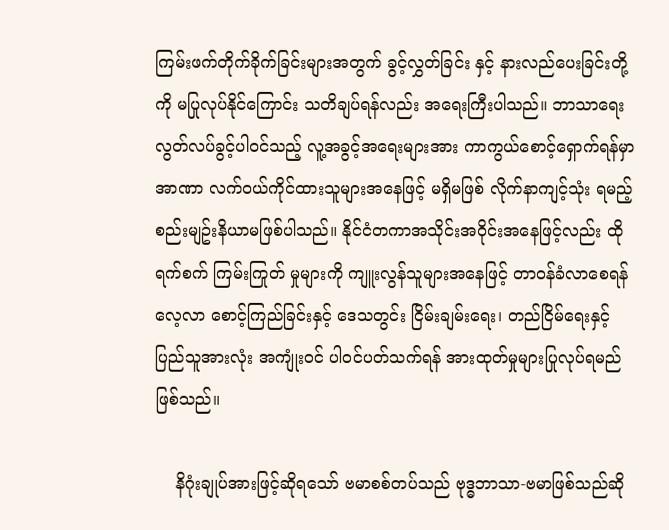ကြမ်းဖက်တိုက်ခိုက်ခြင်းများအတွက် ခွင့်လွှတ်ခြင်း နှင့် နားလည်ပေးခြင်းတို့ကို မပြုလုပ်နိုင်ကြောင်း သတိချပ်ရန်လည်း အရေးကြီးပါသည်။ ဘာသာရေးလွတ်လပ်ခွင့်ပါဝင်သည့် လူ့အခွင့်အရေးများအား ကာကွယ်စောင့်ရှောက်ရန်မှာ အာဏာ လက်ဝယ်ကိုင်ထားသူများအနေဖြင့် မရှိမဖြစ် လိုက်နာကျင့်သုံး ရမည့် စည်းမျဥ်းနိယာမဖြစ်ပါသည်။ နိုင်ငံတကာအသိုင်းအဝိုင်းအနေဖြင့်လည်း ထိုရက်စက် ကြမ်းကြုတ် မှုများကို ကျူးလွန်သူများအနေဖြင့် တာဝန်ခံလာစေရန် လေ့လာ စောင့်ကြည်ခြင်းနှင့် ဒေသတွင်း ငြိမ်းချမ်းရေး၊ တည်ငြိမ်ရေးနှင့် ပြည်သူအားလုံး အကျုံးဝင် ပါဝင်ပတ်သက်ရန် အားထုတ်မှုများပြုလုပ်ရမည်ဖြစ်သည်။

    နိဂုံးချုပ်အားဖြင့်ဆိုရသော် ဗမာစစ်တပ်သည် ဗုဒ္ဓဘာသာ-ဗမာဖြစ်သည်ဆို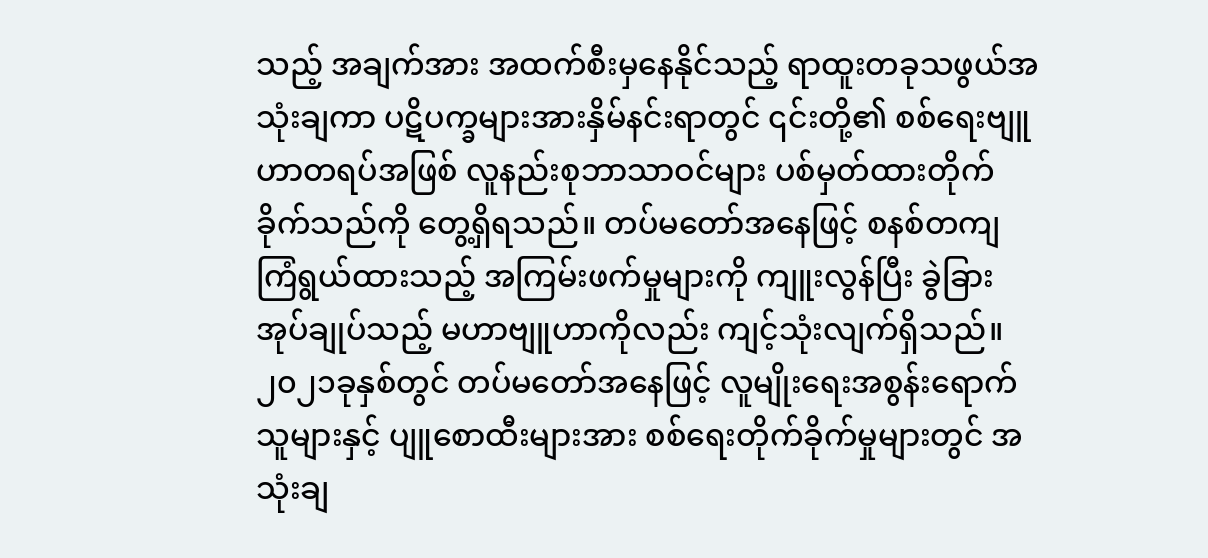သည့် အချက်အား အထက်စီးမှနေနိုင်သည့် ရာထူးတခုသဖွယ်အသုံးချကာ ပဋိပက္ခများအားနှိမ်နင်းရာတွင် ၎င်းတို့၏ စစ်ရေးဗျူဟာတရပ်အဖြစ် လူနည်းစုဘာသာဝင်များ ပစ်မှတ်ထားတိုက်ခိုက်သည်ကို တွေ့ရှိရသည်။ တပ်မတော်အနေဖြင့် စနစ်တကျကြံရွယ်ထားသည့် အကြမ်းဖက်မှုများကို ကျူးလွန်ပြီး ခွဲခြား အုပ်ချုပ်သည့် မဟာဗျူဟာကိုလည်း ကျင့်သုံးလျက်ရှိသည်။  ၂၀၂၁ခုနှစ်တွင် တပ်မတော်အနေဖြင့် လူမျိုးရေးအစွန်းရောက်သူများနှင့် ပျူစောထီးများအား စစ်ရေးတိုက်ခိုက်မှုများတွင် အသုံးချ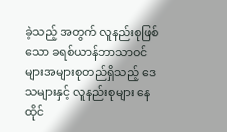ခဲ့သည့် အတွက် လူနည်းစုဖြစ်သော ခရစ်ယာန်ဘာသာဝင်များအများစုတည်ရှိသည့် ဒေသများနှင့် လူနည်းစုများ နေထိုင်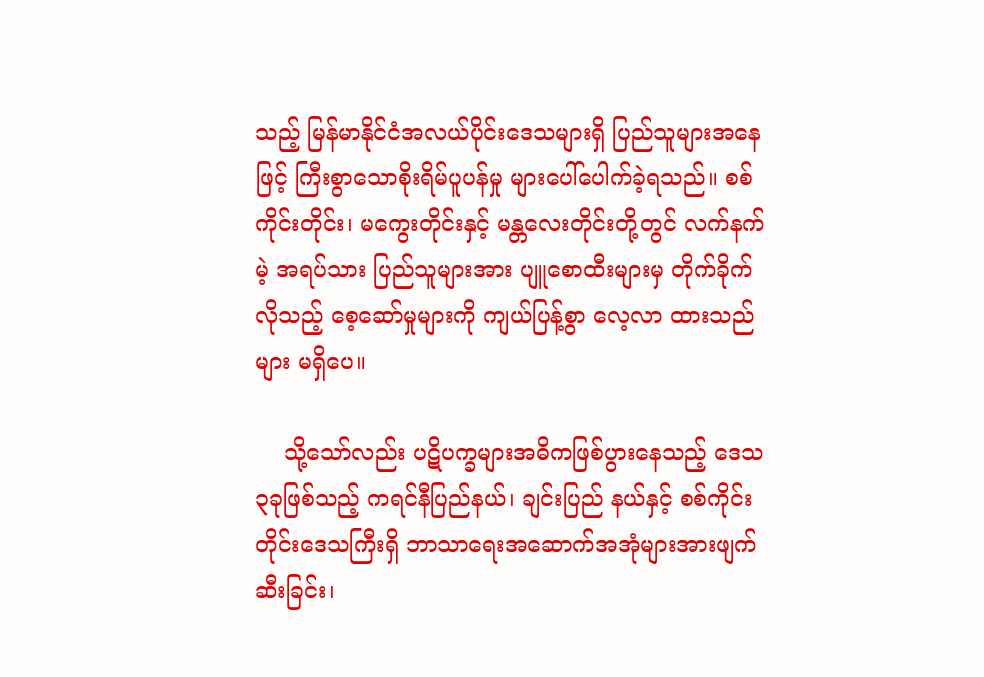သည့် မြန်မာနိုင်ငံအလယ်ပိုင်းဒေသများရှိ ပြည်သူများအနေဖြင့် ကြီးစွာသောစိုးရိမ်ပူပန်မှု များပေါ်ပေါက်ခဲ့ရသည်။ စစ်ကိုင်းတိုင်း၊ မကွေးတိုင်းနှင့် မန္တလေးတိုင်းတို့တွင် လက်နက်မဲ့ အရပ်သား ပြည်သူများအား ပျူစောထီးများမှ တိုက်ခိုက်လိုသည့် စေ့ဆော်မှုများကို ကျယ်ပြန့်စွာ လေ့လာ ထားသည်များ မရှိပေ။

    သို့သော်လည်း ပဋိပက္ခများအဓိကဖြစ်ပွားနေသည့် ဒေသ၃ခုဖြစ်သည့် ကရင်နီပြည်နယ်၊ ချင်းပြည် နယ်နှင့် စစ်ကိုင်းတိုင်းဒေသကြီးရှိ ဘာသာရေးအဆောက်အအုံများအားဖျက်ဆီးခြင်း၊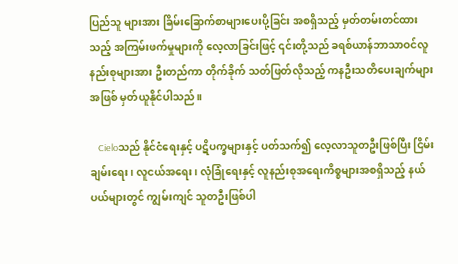ပြည်သူ များအား ခြိမ်းခြောက်စာများပေးပို့ခြင်း အစရှိသည့် မှတ်တမ်းတင်ထားသည့် အကြမ်းဖက်မှုများကို လေ့လာခြင်းဖြင့် ၎င်းတို့သည် ခရစ်ယာန်ဘာသာဝင်လူနည်းစုများအား ဦးတည်ကာ တိုက်ခိုက် သတ်ဖြတ်လိုသည့် ကနဦးသတိပေးချက်များအဖြစ် မှတ်ယူနိုင်ပါသည်။

    Cieloသည် နိုင်ငံရေးနှင့် ပဋိပက္ခများနှင့် ပတ်သက်၍ လေ့လာသူတဦးဖြစ်ပြီး ငြိမ်းချမ်းရေး၊ လူငယ်အရေး၊ လုံခြုံရေးနှင့် လူနည်းစုအရေးကိစ္စများအစရှိသည့် နယ်ပယ်များတွင် ကျွမ်းကျင် သူတဦးဖြစ်ပါ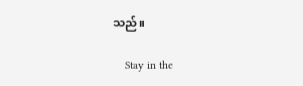သည်။

    Stay in the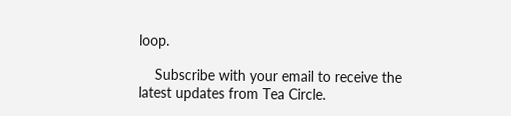loop.

    Subscribe with your email to receive the latest updates from Tea Circle.